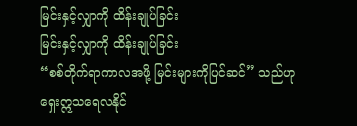မြင်းနှင့်လျှာကို ထိန်းချုပ်ခြင်း
မြင်းနှင့်လျှာကို ထိန်းချုပ်ခြင်း
“စစ်တိုက်ရာကာလအဖို့ မြင်းများကိုပြင်ဆင်” သည်ဟု ရှေးဣသရေလနိုင်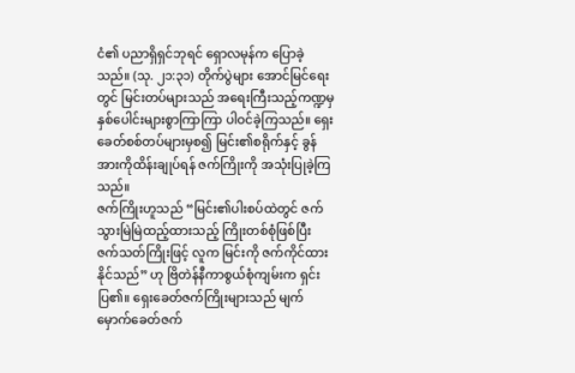ငံ၏ ပညာရှိရှင်ဘုရင် ရှောလမုန်က ပြောခဲ့သည်။ (သု. ၂၁:၃၁) တိုက်ပွဲများ အောင်မြင်ရေးတွင် မြင်းတပ်များသည် အရေးကြီးသည့်ကဏ္ဍမှ နှစ်ပေါင်းများစွာကြာကြာ ပါဝင်ခဲ့ကြသည်။ ရှေးခေတ်စစ်တပ်များမှစ၍ မြင်း၏စရိုက်နှင့် ခွန်အားကိုထိန်းချုပ်ရန် ဇက်ကြိုးကို အသုံးပြုခဲ့ကြသည်။
ဇက်ကြိုးဟူသည် “မြင်း၏ပါးစပ်ထဲတွင် ဇက်သွားမြဲမြဲထည့်ထားသည့် ကြိုးတစ်စုံဖြစ်ပြီး ဇက်သတ်ကြိုးဖြင့် လူက မြင်းကို ဇက်ကိုင်ထားနိုင်သည်” ဟု ဗြိတဲန်နီကာစွယ်စုံကျမ်းက ရှင်းပြ၏။ ရှေးခေတ်ဇက်ကြိုးများသည် မျက်မှောက်ခေတ်ဇက်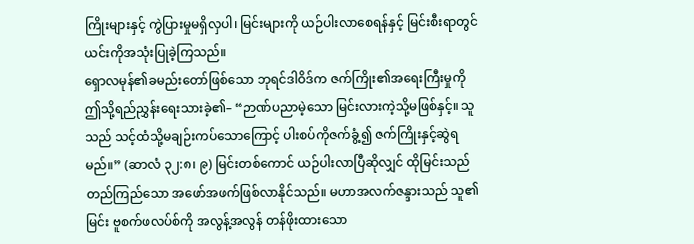ကြိုးများနှင့် ကွဲပြားမှုမရှိလှပါ၊ မြင်းများကို ယဉ်ပါးလာစေရန်နှင့် မြင်းစီးရာတွင် ယင်းကိုအသုံးပြုခဲ့ကြသည်။
ရှောလမုန်၏ခမည်းတော်ဖြစ်သော ဘုရင်ဒါဝိဒ်က ဇက်ကြိုး၏အရေးကြီးမှုကို ဤသို့ရည်ညွှန်းရေးသားခဲ့၏– “ဉာဏ်ပညာမဲ့သော မြင်းလားကဲ့သို့မဖြစ်နှင့်။ သူသည် သင့်ထံသို့မချဉ်းကပ်သောကြောင့် ပါးစပ်ကိုဇက်ခွံ့၍ ဇက်ကြိုးနှင့်ဆွဲရမည်။” (ဆာလံ ၃၂:၈၊ ၉) မြင်းတစ်ကောင် ယဉ်ပါးလာပြီဆိုလျှင် ထိုမြင်းသည် တည်ကြည်သော အဖော်အဖက်ဖြစ်လာနိုင်သည်။ မဟာအလက်ဇန္ဒားသည် သူ၏မြင်း ဗူစက်ဖလပ်စ်ကို အလွန့်အလွန် တန်ဖိုးထားသော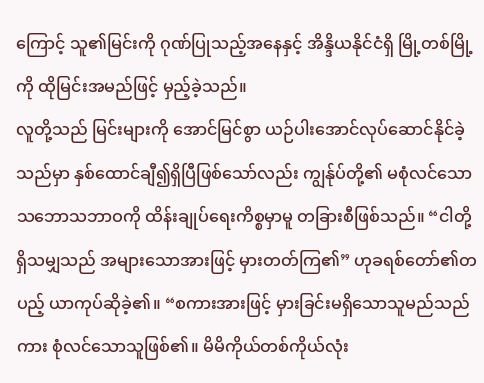ကြောင့် သူ၏မြင်းကို ဂုဏ်ပြုသည့်အနေနှင့် အိန္ဒိယနိုင်ငံရှိ မြို့တစ်မြို့ကို ထိုမြင်းအမည်ဖြင့် မှည့်ခဲ့သည်။
လူတို့သည် မြင်းများကို အောင်မြင်စွာ ယဉ်ပါးအောင်လုပ်ဆောင်နိုင်ခဲ့သည်မှာ နှစ်ထောင်ချီ၍ရှိပြီဖြစ်သော်လည်း ကျွန်ုပ်တို့၏ မစုံလင်သောသဘောသဘာဝကို ထိန်းချုပ်ရေးကိစ္စမှာမူ တခြားစီဖြစ်သည်။ “ငါတို့ရှိသမျှသည် အများသောအားဖြင့် မှားတတ်ကြ၏” ဟုခရစ်တော်၏တပည့် ယာကုပ်ဆိုခဲ့၏။ “စကားအားဖြင့် မှားခြင်းမရှိသောသူမည်သည်ကား စုံလင်သောသူဖြစ်၏။ မိမိကိုယ်တစ်ကိုယ်လုံး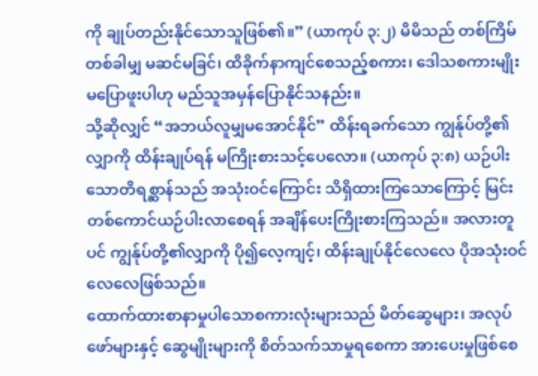ကို ချုပ်တည်းနိုင်သောသူဖြစ်၏။” (ယာကုပ် ၃:၂) မိမိသည် တစ်ကြိမ်တစ်ခါမျှ မဆင်မခြင်၊ ထိခိုက်နာကျင်စေသည့်စကား၊ ဒေါသစကားမျိုး မပြောဖူးပါဟု မည်သူအမှန်ပြောနိုင်သနည်း။
သို့ဆိုလျှင် “အဘယ်လူမျှမအောင်နိုင်” ထိန်းရခက်သော ကျွန်ုပ်တို့၏လျှာကို ထိန်းချုပ်ရန် မကြိုးစားသင့်ပေလော။ (ယာကုပ် ၃:၈) ယဉ်ပါးသောတိရစ္ဆာန်သည် အသုံးဝင်ကြောင်း သိရှိထားကြသောကြောင့် မြင်းတစ်ကောင်ယဉ်ပါးလာစေရန် အချိန်ပေးကြိုးစားကြသည်။ အလားတူပင် ကျွန်ုပ်တို့၏လျှာကို ပို၍လေ့ကျင့်၊ ထိန်းချုပ်နိုင်လေလေ ပိုအသုံးဝင်လေလေဖြစ်သည်။
ထောက်ထားစာနာမှုပါသောစကားလုံးများသည် မိတ်ဆွေများ၊ အလုပ်ဖော်များနှင့် ဆွေမျိုးများကို စိတ်သက်သာမှုရစေကာ အားပေးမှုဖြစ်စေ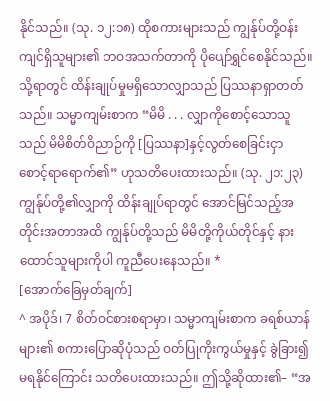နိုင်သည်။ (သု. ၁၂:၁၈) ထိုစကားများသည် ကျွန်ုပ်တို့ဝန်းကျင်ရှိသူများ၏ ဘဝအသက်တာကို ပိုပျော်ရွှင်စေနိုင်သည်။ သို့ရာတွင် ထိန်းချုပ်မှုမရှိသောလျှာသည် ပြဿနာရှာတတ်သည်။ သမ္မာကျမ်းစာက “မိမိ . . . လျှာကိုစောင့်သောသူသည် မိမိစိတ်ဝိညာဉ်ကို [ပြဿနာ]နှင့်လွတ်စေခြင်းငှာ စောင့်ရာရောက်၏” ဟုသတိပေးထားသည်။ (သု. ၂၁:၂၃) ကျွန်ုပ်တို့၏လျှာကို ထိန်းချုပ်ရာတွင် အောင်မြင်သည့်အတိုင်းအတာအထိ ကျွန်ုပ်တို့သည် မိမိတို့ကိုယ်တိုင်နှင့် နားထောင်သူများကိုပါ ကူညီပေးနေသည်။ *
[အောက်ခြေမှတ်ချက်]
^ အပိုဒ်၊ 7 စိတ်ဝင်စားစရာမှာ၊ သမ္မာကျမ်းစာက ခရစ်ယာန်များ၏ စကားပြောဆိုပုံသည် ဝတ်ပြုကိုးကွယ်မှုနှင့် ခွဲခြား၍မရနိုင်ကြောင်း သတိပေးထားသည်။ ဤသို့ဆိုထား၏– “အ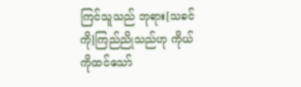ကြင်သူသည် ဘုရား[သခင်ကို]ကြည်ညိုသည်ဟု ကိုယ်ကိုထင်သော်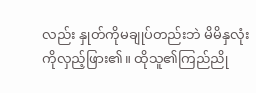လည်း နှုတ်ကိုမချုပ်တည်းဘဲ မိမိနှလုံးကိုလှည့်ဖြား၏။ ထိုသူ၏ကြည်ညို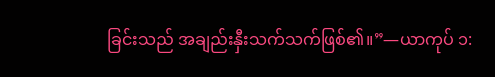ခြင်းသည် အချည်းနှီးသက်သက်ဖြစ်၏။”—ယာကုပ် ၁: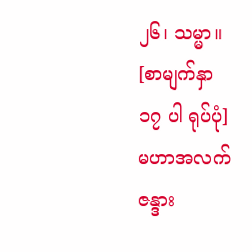၂၆၊ သမ္မာ။
[စာမျက်နှာ ၁၇ ပါ ရုပ်ပုံ]
မဟာအလက်ဇန္ဒား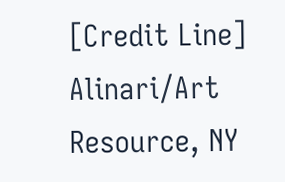[Credit Line]
Alinari/Art Resource, NY